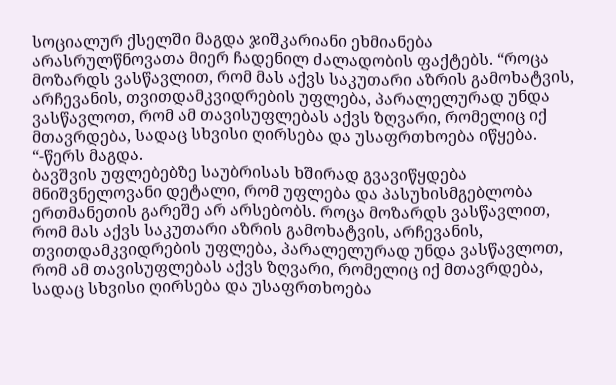სოციალურ ქსელში მაგდა ჯიშკარიანი ეხმიანება არასრულწნოვათა მიერ ჩადენილ ძალადობის ფაქტებს. “როცა მოზარდს ვასწავლით, რომ მას აქვს საკუთარი აზრის გამოხატვის, არჩევანის, თვითდამკვიდრების უფლება, პარალელურად უნდა ვასწავლოთ, რომ ამ თავისუფლებას აქვს ზღვარი, რომელიც იქ მთავრდება, სადაც სხვისი ღირსება და უსაფრთხოება იწყება. “-წერს მაგდა.
ბავშვის უფლებებზე საუბრისას ხშირად გვავიწყდება მნიშვნელოვანი დეტალი, რომ უფლება და პასუხისმგებლობა ერთმანეთის გარეშე არ არსებობს. როცა მოზარდს ვასწავლით, რომ მას აქვს საკუთარი აზრის გამოხატვის, არჩევანის, თვითდამკვიდრების უფლება, პარალელურად უნდა ვასწავლოთ, რომ ამ თავისუფლებას აქვს ზღვარი, რომელიც იქ მთავრდება, სადაც სხვისი ღირსება და უსაფრთხოება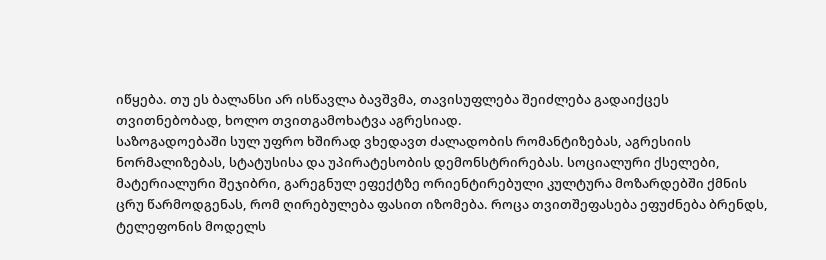იწყება. თუ ეს ბალანსი არ ისწავლა ბავშვმა, თავისუფლება შეიძლება გადაიქცეს თვითნებობად, ხოლო თვითგამოხატვა აგრესიად.
საზოგადოებაში სულ უფრო ხშირად ვხედავთ ძალადობის რომანტიზებას, აგრესიის ნორმალიზებას, სტატუსისა და უპირატესობის დემონსტრირებას. სოციალური ქსელები, მატერიალური შეჯიბრი, გარეგნულ ეფექტზე ორიენტირებული კულტურა მოზარდებში ქმნის ცრუ წარმოდგენას, რომ ღირებულება ფასით იზომება. როცა თვითშეფასება ეფუძნება ბრენდს, ტელეფონის მოდელს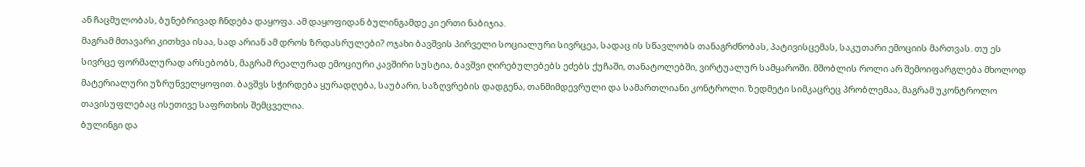ან ჩაცმულობას, ბუნებრივად ჩნდება დაყოფა. ამ დაყოფიდან ბულინგამდე კი ერთი ნაბიჯია.
მაგრამ მთავარი კითხვა ისაა, სად არიან ამ დროს ზრდასრულები? ოჯახი ბავშვის პირველი სოციალური სივრცეა, სადაც ის სწავლობს თანაგრძნობას, პატივისცემას, საკუთარი ემოციის მართვას. თუ ეს სივრცე ფორმალურად არსებობს, მაგრამ რეალურად ემოციური კავშირი სუსტია, ბავშვი ღირებულებებს ეძებს ქუჩაში, თანატოლებში, ვირტუალურ სამყაროში. მშობლის როლი არ შემოიფარგლება მხოლოდ მატერიალური უზრუნველყოფით. ბავშვს სჭირდება ყურადღება, საუბარი, საზღვრების დადგენა, თანმიმდევრული და სამართლიანი კონტროლი. ზედმეტი სიმკაცრეც პრობლემაა, მაგრამ უკონტროლო თავისუფლებაც ისეთივე საფრთხის შემცველია.
ბულინგი და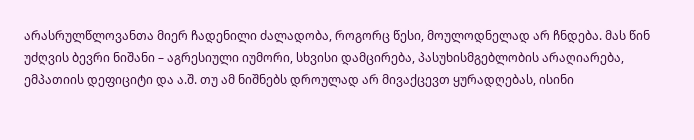არასრულწლოვანთა მიერ ჩადენილი ძალადობა, როგორც წესი, მოულოდნელად არ ჩნდება. მას წინ უძღვის ბევრი ნიშანი – აგრესიული იუმორი, სხვისი დამცირება, პასუხისმგებლობის არაღიარება, ემპათიის დეფიციტი და ა.შ. თუ ამ ნიშნებს დროულად არ მივაქცევთ ყურადღებას, ისინი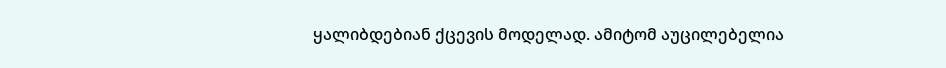ყალიბდებიან ქცევის მოდელად. ამიტომ აუცილებელია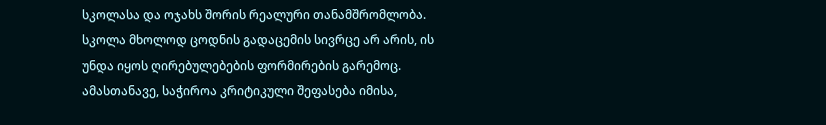სკოლასა და ოჯახს შორის რეალური თანამშრომლობა. სკოლა მხოლოდ ცოდნის გადაცემის სივრცე არ არის, ის უნდა იყოს ღირებულებების ფორმირების გარემოც.
ამასთანავე, საჭიროა კრიტიკული შეფასება იმისა,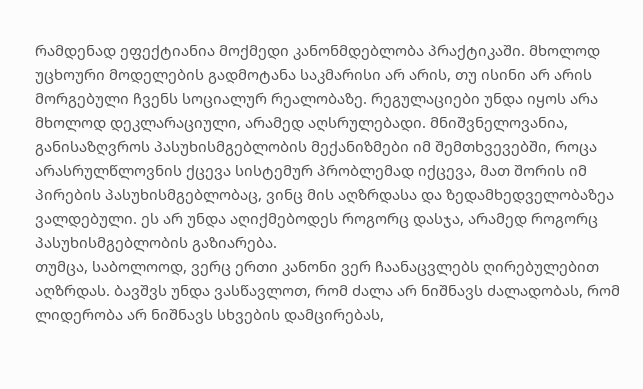რამდენად ეფექტიანია მოქმედი კანონმდებლობა პრაქტიკაში. მხოლოდ უცხოური მოდელების გადმოტანა საკმარისი არ არის, თუ ისინი არ არის მორგებული ჩვენს სოციალურ რეალობაზე. რეგულაციები უნდა იყოს არა მხოლოდ დეკლარაციული, არამედ აღსრულებადი. მნიშვნელოვანია, განისაზღვროს პასუხისმგებლობის მექანიზმები იმ შემთხვევებში, როცა არასრულწლოვნის ქცევა სისტემურ პრობლემად იქცევა, მათ შორის იმ პირების პასუხისმგებლობაც, ვინც მის აღზრდასა და ზედამხედველობაზეა ვალდებული. ეს არ უნდა აღიქმებოდეს როგორც დასჯა, არამედ როგორც პასუხისმგებლობის გაზიარება.
თუმცა, საბოლოოდ, ვერც ერთი კანონი ვერ ჩაანაცვლებს ღირებულებით აღზრდას. ბავშვს უნდა ვასწავლოთ, რომ ძალა არ ნიშნავს ძალადობას, რომ ლიდერობა არ ნიშნავს სხვების დამცირებას,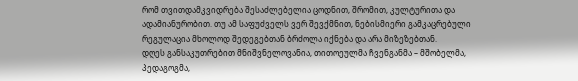რომ თვითდამკვიდრება შესაძლებელია ცოდნით, შრომით, კულტურითა და ადამიანურობით. თუ ამ საფუძველს ვერ შევქმნით, ნებისმიერი გამკაცრებული რეგულაცია მხოლოდ შედეგებთან ბრძოლა იქნება და არა მიზეზებთან.
დღეს განსაკუთრებით მნიშვნელოვანია, თითოეულმა ჩვენგანმა – მშობელმა, პედაგოგმა,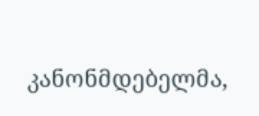კანონმდებელმა,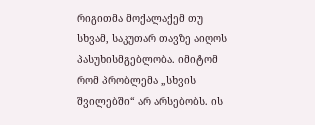რიგითმა მოქალაქემ თუ სხვამ, საკუთარ თავზე აიღოს პასუხისმგებლობა. იმიტომ რომ პრობლემა „სხვის შვილებში“ არ არსებობს. ის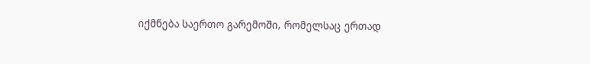იქმნება საერთო გარემოში, რომელსაც ერთად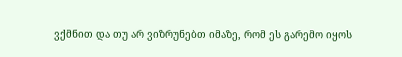ვქმნით და თუ არ ვიზრუნებთ იმაზე, რომ ეს გარემო იყოს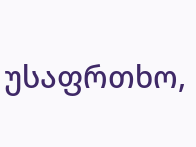უსაფრთხო,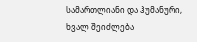სამართლიანი და ჰუმანური, ხვალ შეიძლება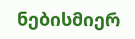ნებისმიერ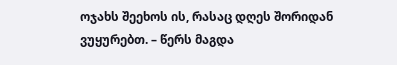ოჯახს შეეხოს ის, რასაც დღეს შორიდან ვუყურებთ. – წერს მაგდა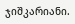ჯიშკარიანი.